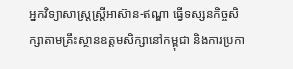អ្នកវិទ្យាសាស្ត្រស្រ្តីអាស៊ាន-ឥណ្ឌា ធ្វើទស្សនកិច្ចសិក្សាតាមគ្រឹះស្ថានឧត្តមសិក្សានៅកម្ពុជា និងការប្រកា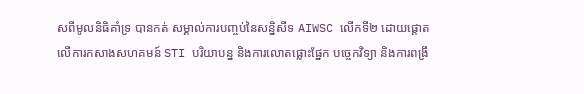សពីមូលនិធិគាំទ្រ បានកត់ សម្គាល់ការបញ្ចប់នៃសន្និសីទ AIWSC លើកទី២ ដោយផ្តោតលើការកសាងសហគមន៍ STI បរិយាបន្ន និងការលោតផ្លោះផ្នែក បច្ចេកវិទ្យា និងការពង្រឹ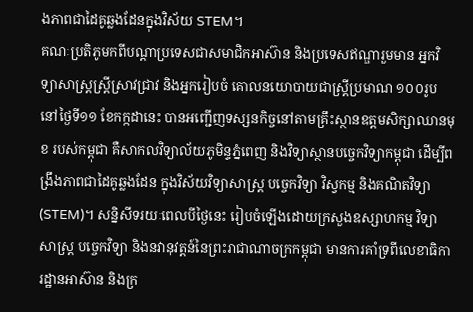ងភាពជាដៃគូឆ្លងដែនក្នុងវិស័យ STEM។
គណៈប្រតិភូមកពីបណ្តាប្រទេសជាសមាជិកអាស៊ាន និងប្រទេសឥណ្ឌារួមមាន អ្នកវិទ្យាសាស្ត្រស្ត្រីស្រាវជ្រាវ និងអ្នករៀបចំ គោលនយោបាយជាស្ត្រីប្រមាណ ១០០រូប នៅថ្ងៃទី១១ ខែកក្កដានេះ បានអញ្ជើញទស្សនកិច្ចនៅតាមគ្រឹះស្ថានឧត្តមសិក្សាឈានមុខ របស់កម្ពុជា គឺសាកលវិទ្យាល័យភូមិន្ទភ្នំពេញ និងវិទ្យាស្ថានបច្ចេកវិទ្យាកម្ពុជា ដើម្បីពង្រឹងភាពជាដៃគូឆ្លងដែន ក្នុងវិស័យវិទ្យាសាស្ត្រ បច្ចេកវិទ្យា វិស្វកម្ម និងគណិតវិទ្យា (STEM)។ សន្និសីទរយៈពេលបីថ្ងៃនេះ រៀបចំឡើងដោយក្រសួងឧស្សាហកម្ម វិទ្យាសាស្ត្រ បច្ចេកវិទ្យា និងនវានុវត្តន៍នៃព្រះរាជាណាចក្រកម្ពុជា មានការគាំទ្រពីលេខាធិការដ្ឋានអាស៊ាន និងក្រ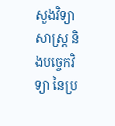សួងវិទ្យាសាស្ត្រ និងបច្ចេកវិទ្យា នៃប្រ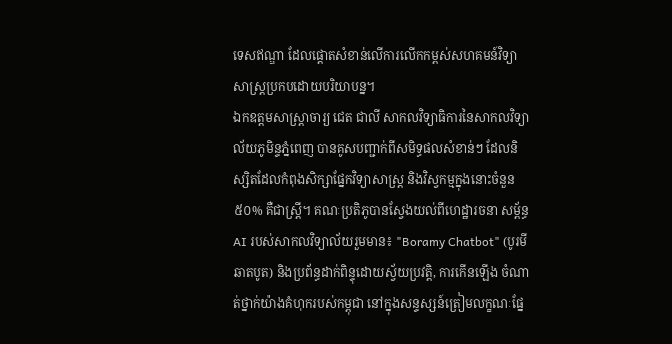ទេសឥណ្ឌា ដែលផ្តោតសំខាន់លើការលើកកម្ពស់សហគមន៍វិទ្យាសាស្ត្រប្រកបដោយបរិយាបន្ន។
ឯកឧត្តមសាស្ត្រាចារ្យ ជេត ជាលី សាកលវិទ្យាធិការនៃសាកលវិទ្យាល័យភូមិន្ទភ្នំពេញ បានគូសបញ្ជាក់ពីសមិទ្ធផលសំខាន់ៗ ដែលនិស្សិតដែលកំពុងសិក្សាផ្នែកវិទ្យាសាស្ត្រ និងវិស្វកម្មក្នុងនោះចំនួន ៥០% គឺជាស្ត្រី។ គណៈប្រតិភូបានស្វែងយល់ពីហេដ្ឋារចនា សម្ព័ន្ធ AI របស់សាកលវិទ្យាល័យរួមមាន៖ "Boramy Chatbot" (បូរមីឆាតបូត) និងប្រព័ន្ធដាក់ពិន្ទុដោយស្វ័យប្រវត្តិ, ការកើនឡើង ចំណាត់ថ្នាក់យ៉ាងគំហុករបស់កម្ពុជា នៅក្នុងសន្ទស្សន៍ត្រៀមលក្ខណៈផ្នែ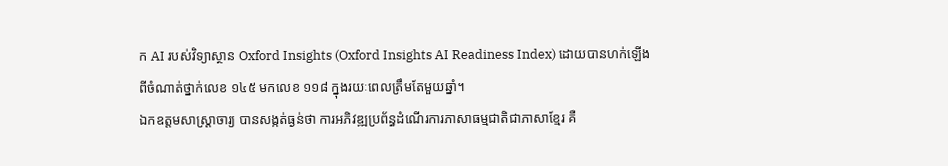ក AI របស់វិទ្យាស្ថាន Oxford Insights (Oxford Insights AI Readiness Index) ដោយបានហក់ឡើងពីចំណាត់ថ្នាក់លេខ ១៤៥ មកលេខ ១១៨ ក្នុងរយៈពេលត្រឹមតែមួយឆ្នាំ។
ឯកឧត្តមសាស្ត្រាចារ្យ បានសង្កត់ធ្ងន់ថា ការអភិវឌ្ឍប្រព័ន្ធដំណើរការភាសាធម្មជាតិជាភាសាខ្មែរ គឺ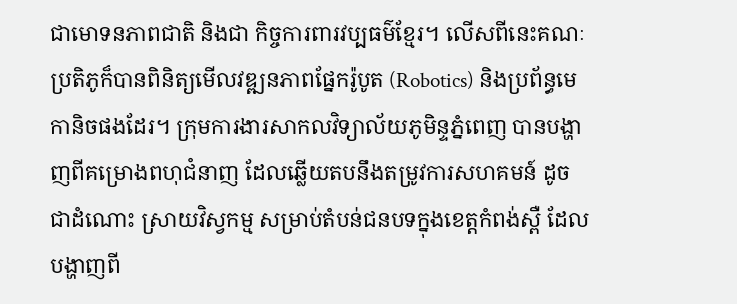ជាមោទនភាពជាតិ និងជា កិច្ចការពារវប្បធម៌ខ្មែរ។ លើសពីនេះគណៈប្រតិភូក៏បានពិនិត្យមើលវឌ្ឍនភាពផ្នែករ៉ូបូត (Robotics) និងប្រព័ន្ធមេកានិចផងដែរ។ ក្រុមការងារសាកលវិទ្យាល័យភូមិន្ទភ្នំពេញ បានបង្ហាញពីគម្រោងពហុជំនាញ ដែលឆ្លើយតបនឹងតម្រូវការសហគមន៍ ដូចជាដំណោះ ស្រាយវិស្វកម្ម សម្រាប់តំបន់ជនបទក្នុងខេត្តកំពង់ស្ពឺ ដែលបង្ហាញពី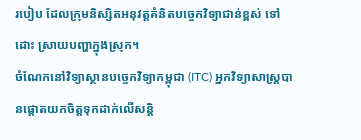របៀប ដែលក្រុមនិស្សិតអនុវត្តគំនិតបច្ចេកវិទ្យាជាន់ខ្ពស់ ទៅដោះ ស្រាយបញ្ហាក្នុងស្រុក។
ចំណែកនៅវិទ្យាស្ថានបច្ចេកវិទ្យាកម្ពុជា (ITC) អ្នកវិទ្យាសាស្ត្របានផ្តោតយកចិត្តទុកដាក់លើសន្តិ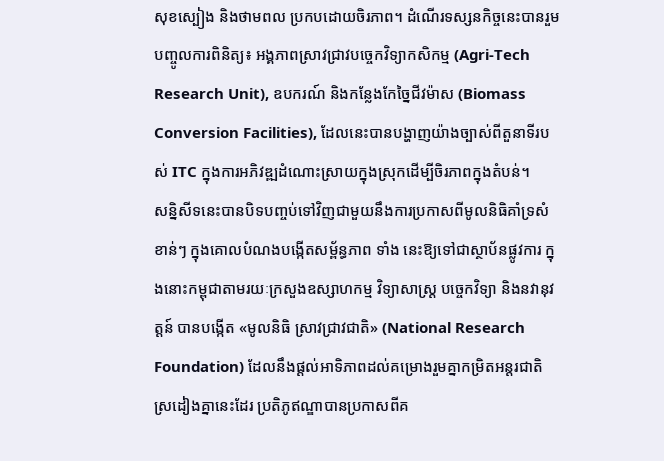សុខស្បៀង និងថាមពល ប្រកបដោយចិរភាព។ ដំណើរទស្សនកិច្ចនេះបានរួមបញ្ចូលការពិនិត្យ៖ អង្គភាពស្រាវជ្រាវបច្ចេកវិទ្យាកសិកម្ម (Agri-Tech Research Unit), ឧបករណ៍ និងកន្លែងកែច្នៃជីវម៉ាស (Biomass Conversion Facilities), ដែលនេះបានបង្ហាញយ៉ាងច្បាស់ពីតួនាទីរបស់ ITC ក្នុងការអភិវឌ្ឍដំណោះស្រាយក្នុងស្រុកដើម្បីចិរភាពក្នុងតំបន់។
សន្និសីទនេះបានបិទបញ្ចប់ទៅវិញជាមួយនឹងការប្រកាសពីមូលនិធិគាំទ្រសំខាន់ៗ ក្នុងគោលបំណងបង្កើតសម្ព័ន្ធភាព ទាំង នេះឱ្យទៅជាស្ថាប័នផ្លូវការ ក្នុងនោះកម្ពុជាតាមរយៈក្រសួងឧស្សាហកម្ម វិទ្យាសាស្ត្រ បច្ចេកវិទ្យា និងនវានុវត្តន៍ បានបង្កើត «មូលនិធិ ស្រាវជ្រាវជាតិ» (National Research Foundation) ដែលនឹងផ្តល់អាទិភាពដល់គម្រោងរួមគ្នាកម្រិតអន្តរជាតិ ស្រដៀងគ្នានេះដែរ ប្រតិភូឥណ្ឌាបានប្រកាសពីគ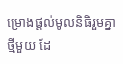ម្រោងផ្តល់មូលនិធិរួមគ្នាថ្មីមួយ ដែ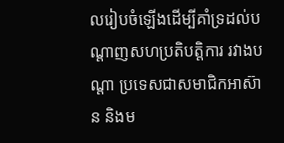លរៀបចំឡើងដើម្បីគាំទ្រដល់បណ្តាញសហប្រតិបត្តិការ រវាងបណ្តា ប្រទេសជាសមាជិកអាស៊ាន និងម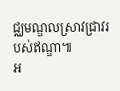ជ្ឈមណ្ឌលស្រាវជ្រាវរបស់ឥណ្ឌា៕
អ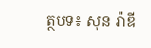ត្ថបទ៖ សុន រ៉ាឌី